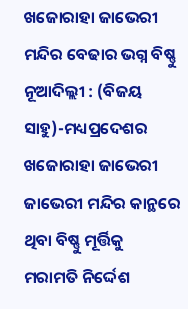ଖଜୋରାହା ଜାଭେରୀ
ମନ୍ଦିର ବେଢାର ଭଗ୍ନ ବିଷ୍ଣୁ
ନୂଆଦିଲ୍ଲୀ : (ବିଜୟ ସାହୁ)-ମଧ୍ୟପ୍ରଦେଶର ଖଜୋରାହା ଜାଭେରୀ ଜାଭେରୀ ମନ୍ଦିର କାନ୍ଥରେ ଥିବା ବିଷ୍ଣୁ ମୂର୍ତ୍ତିକୁ ମରାମତି ନିର୍ଦ୍ଦେଶ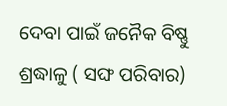ଦେବା ପାଇଁ ଜନୈକ ବିଷ୍ଣୁ ଶ୍ରଦ୍ଧାଳୁ ( ସଙ୍ଘ ପରିବାର)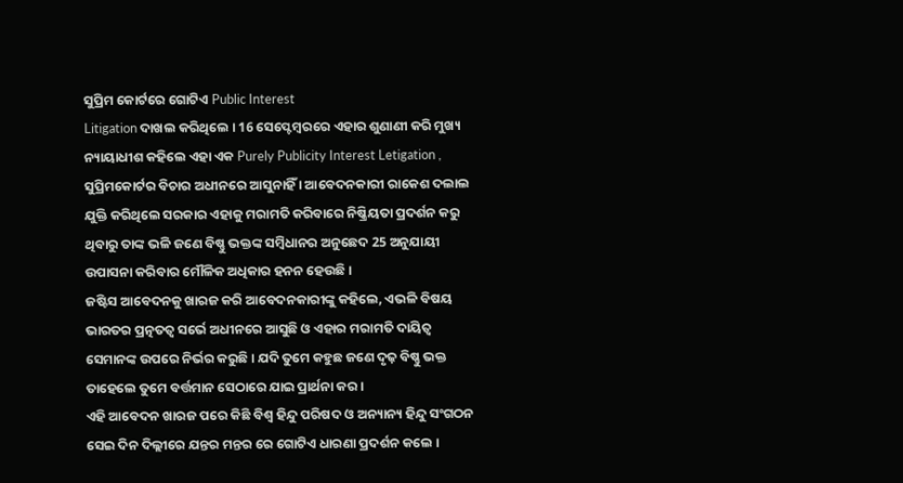ସୁପ୍ରିମ କୋର୍ଟରେ ଗୋଟିଏ Public Interest
Litigation ଦାଖଲ କରିଥିଲେ । 16 ସେପ୍ଟେମ୍ବରରେ ଏହାର ଶୁଣାଣୀ କରି ମୁଖ୍ୟ ନ୍ୟାୟାଧୀଶ କହିଲେ ଏହା ଏକ Purely Publicity Interest Letigation , ସୁପ୍ରିମକୋର୍ଟର ବିଚାର ଅଧୀନରେ ଆସୁନାହିଁ । ଆବେଦନକାରୀ ରାକେଶ ଦଲାଲ ଯୁକ୍ତି କରିଥିଲେ ସରକାର ଏହାକୁ ମରାମତି କରିବାରେ ନିଷ୍କ୍ରିୟତା ପ୍ରଦର୍ଶନ କରୁ ଥିବାରୁ ତାଙ୍କ ଭଳି ଜଣେ ବିଷ୍ଣୁ ଭକ୍ତଙ୍କ ସମ୍ବିଧାନର ଅନୁଛେଦ 25 ଅନୁଯାୟୀ ଉପାସନା କରିବାର ମୌଳିକ ଅଧିକାର ହନନ ହେଉଛି ।
ଜଷ୍ଟିସ ଆବେଦନକୁ ଖାରଜ କରି ଆବେଦନକାରୀଙ୍କୁ କହିଲେ, ଏଭଳି ବିଷୟ ଭାରତର ପ୍ରତ୍ନତତ୍ୱ ସର୍ଭେ ଅଧୀନରେ ଆସୁଛି ଓ ଏହାର ମରାମତି ଦାୟିତ୍ୱ ସେମାନଙ୍କ ଉପରେ ନିର୍ଭର କରୁଛି । ଯଦି ତୁମେ କହୁଛ ଜଣେ ଦୃଢ଼ ବିଷ୍ଣୁ ଭକ୍ତ ତାହେଲେ ତୁମେ ବର୍ତ୍ତମାନ ସେଠାରେ ଯାଇ ପ୍ରାର୍ଥନା କର ।
ଏହି ଆବେଦନ ଖାରଜ ପରେ କିଛି ବିଶ୍ୱ ହିନ୍ଦୁ ପରିଷଦ ଓ ଅନ୍ୟାନ୍ୟ ହିନ୍ଦୁ ସଂଗଠନ ସେଇ ଦିନ ଦିଲ୍ଲୀରେ ଯନ୍ତର ମନ୍ତର ରେ ଗୋଟିଏ ଧାରଣା ପ୍ରଦର୍ଶନ କଲେ ।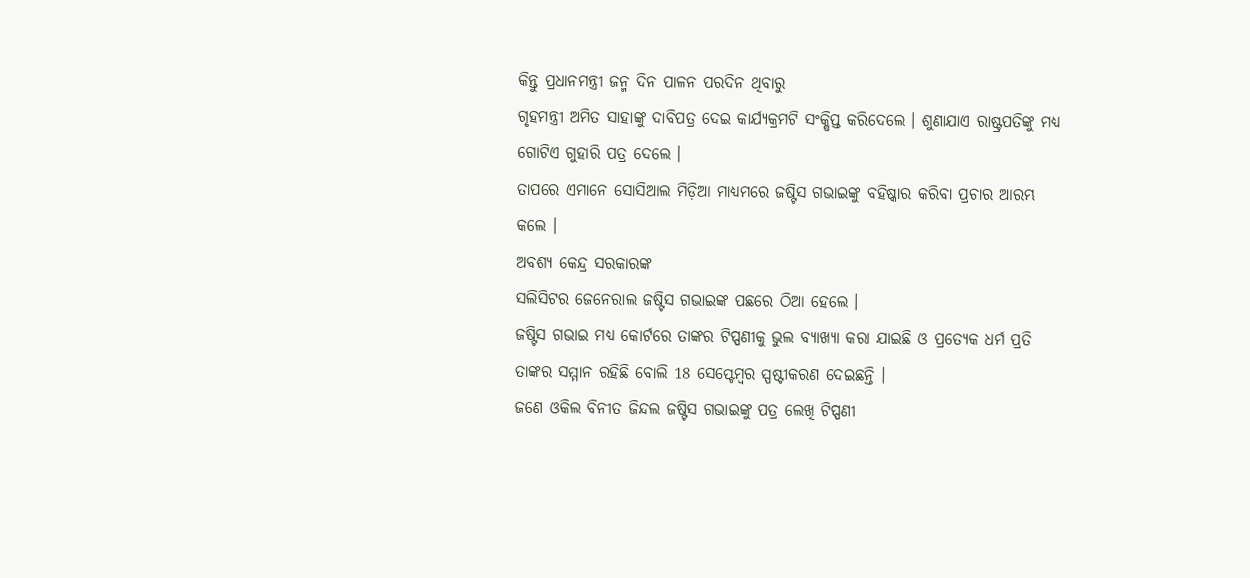କିନ୍ତୁ ପ୍ରଧାନମନ୍ତ୍ରୀ ଜନ୍ମ ଦିନ ପାଳନ ପରଦିନ ଥିବାରୁ
ଗୃହମନ୍ତ୍ରୀ ଅମିତ ସାହାଙ୍କୁ ଦାବିପତ୍ର ଦେଇ କାର୍ଯ୍ୟକ୍ରମଟି ସଂକ୍ଷିପ୍ତ କରିଦେଲେ । ଶୁଣାଯାଏ ରାଷ୍ଟ୍ରପତିଙ୍କୁ ମଧ୍ୟ ଗୋଟିଏ ଗୁହାରି ପତ୍ର ଦେଲେ ।
ତାପରେ ଏମାନେ ସୋସିଆଲ ମିଡ଼ିଆ ମାଧ୍ୟମରେ ଜଷ୍ଟିସ ଗଭାଇଙ୍କୁ ବହିଷ୍କାର କରିବା ପ୍ରଚାର ଆରମ୍ଭ କଲେ ।
ଅବଶ୍ୟ କେନ୍ଦ୍ର ସରକାରଙ୍କ
ସଲିସିଟର ଜେନେରାଲ ଜଷ୍ଟିସ ଗଭାଇଙ୍କ ପଛରେ ଠିଆ ହେଲେ ।
ଜଷ୍ଟିସ ଗଭାଇ ମଧ୍ୟ କୋର୍ଟରେ ତାଙ୍କର ଟିପ୍ପଣୀକୁ ଭୁଲ ବ୍ୟାଖ୍ୟା କରା ଯାଇଛି ଓ ପ୍ରତ୍ୟେକ ଧର୍ମ ପ୍ରତି ତାଙ୍କର ସମ୍ମାନ ରହିଛି ବୋଲି 18 ସେପ୍ଟେମ୍ବର ସ୍ପଷ୍ଟୀକରଣ ଦେଇଛନ୍ତି ।
ଜଣେ ଓକିଲ ବିନୀତ ଜିନ୍ଦଲ ଜଷ୍ଟିସ ଗଭାଇଙ୍କୁ ପତ୍ର ଲେଖି ଟିପ୍ପଣୀ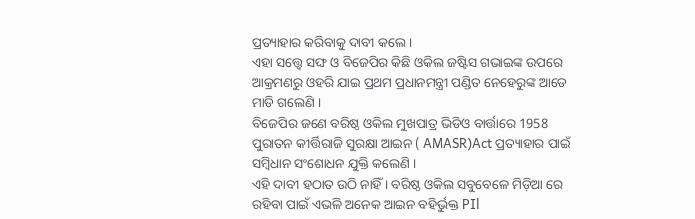ପ୍ରତ୍ୟାହାର କରିବାକୁ ଦାବୀ କଲେ ।
ଏହା ସତ୍ତ୍ୱେ ସଙ୍ଘ ଓ ବିଜେପିର କିଛି ଓକିଲ ଜଷ୍ଟିସ ଗଭାଇଙ୍କ ଉପରେ ଆକ୍ରମଣରୁ ଓହରି ଯାଇ ପ୍ରଥମ ପ୍ରଧାନମନ୍ତ୍ରୀ ପଣ୍ଡିତ ନେହେରୁଙ୍କ ଆଡେ ମାଡି ଗଲେଣି ।
ବିଜେପିର ଜଣେ ବରିଷ୍ଠ ଓକିଲ ମୁଖପାତ୍ର ଭିଡିଓ ବାର୍ତ୍ତାରେ 1958 ପୁରାତନ କୀର୍ତ୍ତିରାଜି ସୁରକ୍ଷା ଆଇନ ( AMASR)Act ପ୍ରତ୍ୟାହାର ପାଇଁ ସମ୍ବିଧାନ ସଂଶୋଧନ ଯୁକ୍ତି କଲେଣି ।
ଏହି ଦାବୀ ହଠାତ ଉଠି ନାହିଁ । ବରିଷ୍ଠ ଓକିଲ ସବୁବେଳେ ମିଡ଼ିଆ ରେ ରହିବା ପାଇଁ ଏଭଳି ଅନେକ ଆଇନ ବହିର୍ଭୁକ୍ତ PIl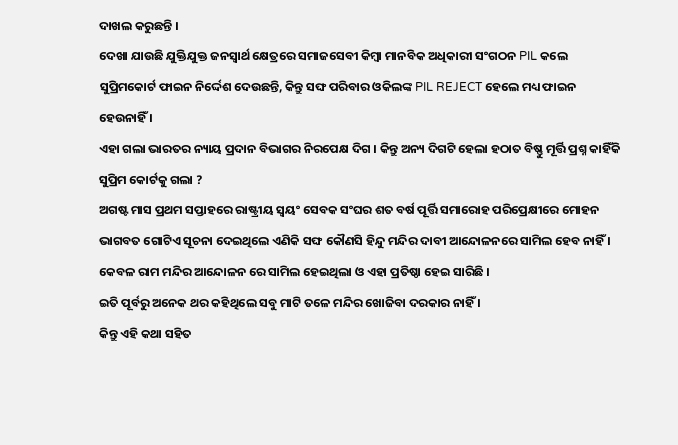ଦାଖଲ କରୁଛନ୍ତି ।
ଦେଖା ଯାଉଛି ଯୁକ୍ତିଯୁକ୍ତ ଜନସ୍ୱାର୍ଥ କ୍ଷେତ୍ରରେ ସମାଜସେବୀ କିମ୍ବା ମାନବିକ ଅଧିକାରୀ ସଂଗଠନ PIL କଲେ ସୁପ୍ରିମକୋର୍ଟ ଫାଇନ ନିର୍ଦ୍ଦେଶ ଦେଉଛନ୍ତି, କିନ୍ତୁ ସଙ୍ଘ ପରିବାର ଓକିଲଙ୍କ PIL REJECT ହେଲେ ମଧ୍ୟ ଫାଇନ ହେଉନାହିଁ ।
ଏହା ଗଲା ଭାରତର ନ୍ୟାୟ ପ୍ରଦାନ ବିଭାଗର ନିରପେକ୍ଷ ଦିଗ । କିନ୍ତୁ ଅନ୍ୟ ଦିଗଟି ହେଲା ହଠାତ ବିଷ୍ଣୁ ମୂର୍ତ୍ତି ପ୍ରଶ୍ନ କାହିଁକି ସୁପ୍ରିମ କୋର୍ଟକୁ ଗଲା ?
ଅଗଷ୍ଟ ମାସ ପ୍ରଥମ ସପ୍ତାହରେ ରାଷ୍ଟ୍ରୀୟ ସ୍ୱୟଂ ସେବକ ସଂଘର ଶତ ବର୍ଷ ପୂର୍ତ୍ତି ସମାରୋହ ପରିପ୍ରେକ୍ଷୀରେ ମୋହନ ଭାଗବତ ଗୋଟିଏ ସୂଚନା ଦେଇଥିଲେ ଏଣିକି ସଙ୍ଘ କୌଣସି ହିନ୍ଦୁ ମନ୍ଦିର ଦାବୀ ଆନ୍ଦୋଳନରେ ସାମିଲ ହେବ ନାହିଁ । କେବଳ ରାମ ମନ୍ଦିର ଆନ୍ଦୋଳନ ରେ ସାମିଲ ହେଇଥିଲା ଓ ଏହା ପ୍ରତିଷ୍ଠା ହେଇ ସାରିଛି ।
ଇତି ପୂର୍ବରୁ ଅନେକ ଥର କହିଥିଲେ ସବୁ ମାଟି ତଳେ ମନ୍ଦିର ଖୋଜିବା ଦରକାର ନାହିଁ ।
କିନ୍ତୁ ଏହି କଥା ସହିତ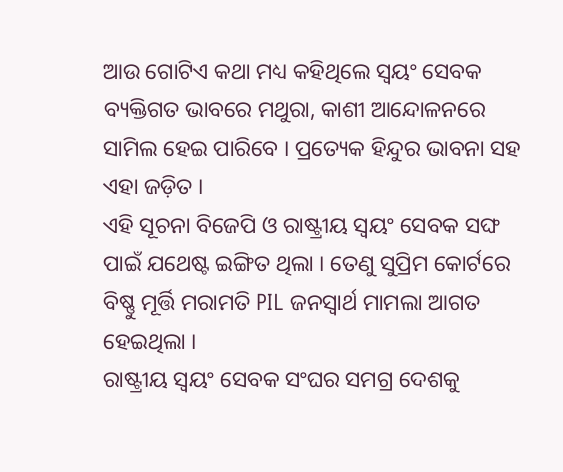ଆଉ ଗୋଟିଏ କଥା ମଧ୍ୟ କହିଥିଲେ ସ୍ୱୟଂ ସେବକ ବ୍ୟକ୍ତିଗତ ଭାବରେ ମଥୁରା, କାଶୀ ଆନ୍ଦୋଳନରେ ସାମିଲ ହେଇ ପାରିବେ । ପ୍ରତ୍ୟେକ ହିନ୍ଦୁର ଭାବନା ସହ ଏହା ଜଡ଼ିତ ।
ଏହି ସୂଚନା ବିଜେପି ଓ ରାଷ୍ଟ୍ରୀୟ ସ୍ୱୟଂ ସେବକ ସଙ୍ଘ ପାଇଁ ଯଥେଷ୍ଟ ଇଙ୍ଗିତ ଥିଲା । ତେଣୁ ସୁପ୍ରିମ କୋର୍ଟରେ ବିଷ୍ଣୁ ମୂର୍ତ୍ତି ମରାମତି PIL ଜନସ୍ୱାର୍ଥ ମାମଲା ଆଗତ ହେଇଥିଲା ।
ରାଷ୍ଟ୍ରୀୟ ସ୍ୱୟଂ ସେବକ ସଂଘର ସମଗ୍ର ଦେଶକୁ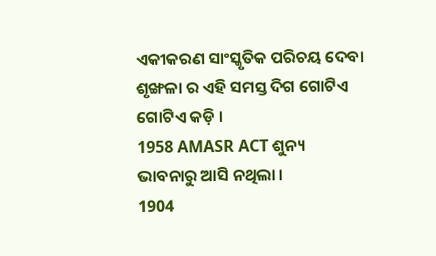ଏକୀକରଣ ସାଂସ୍କୃତିକ ପରିଚୟ ଦେବା ଶୃଙ୍ଖଳା ର ଏହି ସମସ୍ତ ଦିଗ ଗୋଟିଏ ଗୋଟିଏ କଡ଼ି ।
1958 AMASR ACT ଶୁନ୍ୟ ଭାବନାରୁ ଆସି ନଥିଲା ।
1904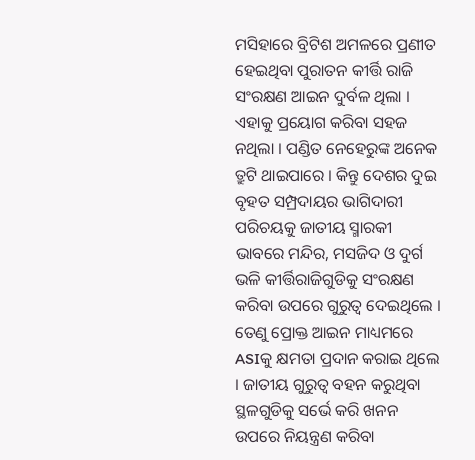ମସିହାରେ ବ୍ରିଟିଶ ଅମଳରେ ପ୍ରଣୀତ ହେଇଥିବା ପୁରାତନ କୀର୍ତ୍ତି ରାଜି ସଂରକ୍ଷଣ ଆଇନ ଦୁର୍ବଳ ଥିଲା । ଏହାକୁ ପ୍ରୟୋଗ କରିବା ସହଜ ନଥିଲା । ପଣ୍ଡିତ ନେହେରୁଙ୍କ ଅନେକ ତ୍ରୁଟି ଥାଇପାରେ । କିନ୍ତୁ ଦେଶର ଦୁଇ ବୃହତ ସମ୍ପ୍ରଦାୟର ଭାଗିଦାରୀ ପରିଚୟକୁ ଜାତୀୟ ସ୍ମାରକୀ ଭାବରେ ମନ୍ଦିର, ମସଜିଦ ଓ ଦୁର୍ଗ ଭଳି କୀର୍ତ୍ତିରାଜିଗୁଡିକୁ ସଂରକ୍ଷଣ କରିବା ଉପରେ ଗୁରୁତ୍ୱ ଦେଇଥିଲେ । ତେଣୁ ପ୍ରୋକ୍ତ ଆଇନ ମାଧ୍ୟମରେ ASIକୁ କ୍ଷମତା ପ୍ରଦାନ କରାଇ ଥିଲେ । ଜାତୀୟ ଗୁରୁତ୍ୱ ବହନ କରୁଥିବା ସ୍ଥଳଗୁଡିକୁ ସର୍ଭେ କରି ଖନନ ଉପରେ ନିୟନ୍ତ୍ରଣ କରିବା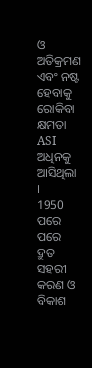ଓ ଅତିକ୍ରମଣ ଏବଂ ନଷ୍ଟ ହେବାକୁ ରୋକିବା କ୍ଷମତା ASI ଅଧିନକୁ ଆସିଥିଲା ।
1950 ପରେ ପରେ ଦ୍ରୁତ ସହରୀ କରଣ ଓ ବିକାଶ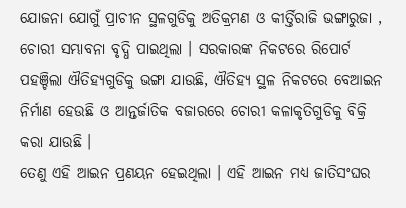ଯୋଜନା ଯୋଗୁଁ ପ୍ରାଚୀନ ସ୍ଥଳଗୁଡିକୁ ଅତିକ୍ରମଣ ଓ କୀର୍ତ୍ତିରାଜି ଭଙ୍ଗାରୁଜା , ଚୋରୀ ସମ୍ଭାବନା ବୃଦ୍ଧି ପାଇଥିଲା । ସରକାରଙ୍କ ନିକଟରେ ରିପୋର୍ଟ ପହଞ୍ଚିଲା ଐତିହ୍ୟଗୁଡିକୁ ଭଙ୍ଗା ଯାଉଛି, ଐତିହ୍ୟ ସ୍ଥଳ ନିକଟରେ ବେଆଇନ ନିର୍ମାଣ ହେଉଛି ଓ ଆନ୍ତର୍ଜାତିକ ବଜାରରେ ଚୋରୀ କଳାକୃତିଗୁଡିକୁ ବିକ୍ରି କରା ଯାଉଛି ।
ତେଣୁ ଏହି ଆଇନ ପ୍ରଣୟନ ହେଇଥିଲା । ଏହି ଆଇନ ମଧ୍ୟ ଜାତିସଂଘର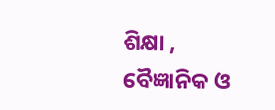ଶିକ୍ଷା , ବୈଜ୍ଞାନିକ ଓ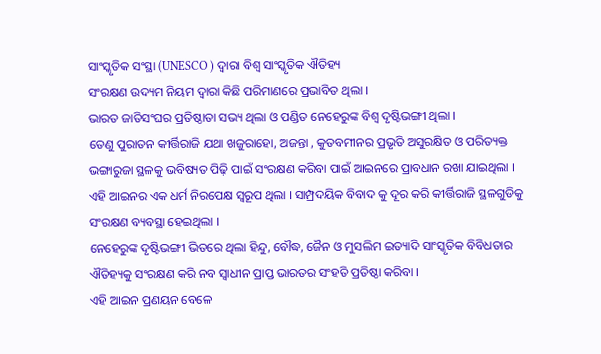ସାଂସ୍କୃତିକ ସଂସ୍ଥା (UNESCO ) ଦ୍ଵାରା ବିଶ୍ୱ ସାଂସ୍କୃତିକ ଐତିହ୍ୟ
ସଂରକ୍ଷଣ ଉଦ୍ୟମ ନିୟମ ଦ୍ଵାରା କିଛି ପରିମାଣରେ ପ୍ରଭାବିତ ଥିଲା ।
ଭାରତ ଜାତିସଂଘର ପ୍ରତିଷ୍ଠାତା ସଭ୍ୟ ଥିଲା ଓ ପଣ୍ଡିତ ନେହେରୁଙ୍କ ବିଶ୍ୱ ଦୃଷ୍ଟିଭଙ୍ଗୀ ଥିଲା ।
ତେଣୁ ପୁରାତନ କୀର୍ତ୍ତିରାଜି ଯଥା ଖଜୁରାହୋ, ଅଜନ୍ତା , କୁତବମୀନର ପ୍ରଭୃତି ଅସୁରକ୍ଷିତ ଓ ପରିତ୍ୟକ୍ତ ଭଙ୍ଗାରୁଜା ସ୍ଥଳକୁ ଭବିଷ୍ୟତ ପିଢ଼ି ପାଇଁ ସଂରକ୍ଷଣ କରିବା ପାଇଁ ଆଇନରେ ପ୍ରାବଧାନ ରଖା ଯାଇଥିଲା ।
ଏହି ଆଇନର ଏକ ଧର୍ମ ନିରପେକ୍ଷ ସ୍ୱରୂପ ଥିଲା । ସାମ୍ପ୍ରଦୟିକ ବିବାଦ କୁ ଦୂର କରି କୀର୍ତ୍ତିରାଜି ସ୍ଥଳଗୁଡିକୁ ସଂରକ୍ଷଣ ବ୍ୟବସ୍ଥା ହେଇଥିଲା ।
ନେହେରୁଙ୍କ ଦୃଷ୍ଟିଭଙ୍ଗୀ ଭିତରେ ଥିଲା ହିନ୍ଦୁ, ବୌଦ୍ଧ, ଜୈନ ଓ ମୁସଲିମ ଇତ୍ୟାଦି ସାଂସ୍କୃତିକ ବିବିଧତାର ଐତିହ୍ୟକୁ ସଂରକ୍ଷଣ କରି ନବ ସ୍ୱାଧୀନ ପ୍ରାପ୍ତ ଭାରତର ସଂହତି ପ୍ରତିଷ୍ଠା କରିବା ।
ଏହି ଆଇନ ପ୍ରଣୟନ ବେଳେ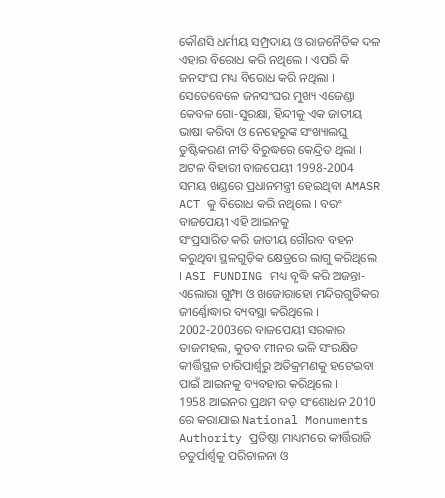କୌଣସି ଧର୍ମୀୟ ସମ୍ପ୍ରଦାୟ ଓ ରାଜନୈତିକ ଦଳ ଏହାର ବିରୋଧ କରି ନଥିଲେ । ଏପରି କି ଜନସଂଘ ମଧ୍ୟ ବିରୋଧ କରି ନଥିଲା । ସେତେବେଳେ ଜନସଂଘର ମୁଖ୍ୟ ଏଜେଣ୍ଡା କେବଳ ଗୋ-ସୁରକ୍ଷା, ହିନ୍ଦୀକୁ ଏକ ଜାତୀୟ ଭାଷା କରିବା ଓ ନେହେରୁଙ୍କ ସଂଖ୍ୟାଲଘୁ ତୁଷ୍ଟିକରଣ ନୀତି ବିରୁଦ୍ଧରେ କେନ୍ଦ୍ରିତ ଥିଲା ।
ଅଟଳ ବିହାରୀ ବାଜପେୟୀ 1998-2004 ସମୟ ଖଣ୍ଡରେ ପ୍ରଧାନମନ୍ତ୍ରୀ ହେଇଥିବା AMASR ACT କୁ ବିରୋଧ କରି ନଥିଲେ । ବରଂ ବାଜପେୟୀ ଏହି ଆଇନକୁ
ସଂପ୍ରସାରିତ କରି ଜାତୀୟ ଗୌରବ ବହନ କରୁଥିବା ସ୍ଥଳଗୁଡ଼ିକ କ୍ଷେତ୍ରରେ ଲାଗୁ କରିଥିଲେ । ASI FUNDING ମଧ୍ୟ ବୃଦ୍ଧି କରି ଅଜନ୍ତା- ଏଲୋରା ଗୁମ୍ଫା ଓ ଖଜୋରାହୋ ମନ୍ଦିରଗୁଡିକର ଜୀର୍ଣ୍ଣୋଦ୍ଧାର ବ୍ୟବସ୍ଥା କରିଥିଲେ ।
2002-2003ରେ ବାଜପେୟୀ ସରକାର ତାଜମହଲ, କୁତବ ମୀନର ଭଳି ସଂରକ୍ଷିତ କୀର୍ତ୍ତିସ୍ଥଳ ଚାରିପାର୍ଶ୍ୱରୁ ଅତିକ୍ରମଣକୁ ହଟେଇବା ପାଇଁ ଆଇନକୁ ବ୍ୟବହାର କରିଥିଲେ ।
1958 ଆଇନର ପ୍ରଥମ ବଡ଼ ସଂଶୋଧନ 2010 ରେ କରାଯାଇ National Monuments Authority ପ୍ରତିଷ୍ଠା ମାଧ୍ୟମରେ କୀର୍ତ୍ତିରାଜି ଚତୁର୍ପାର୍ଶ୍ବକୁ ପରିଚାଳନା ଓ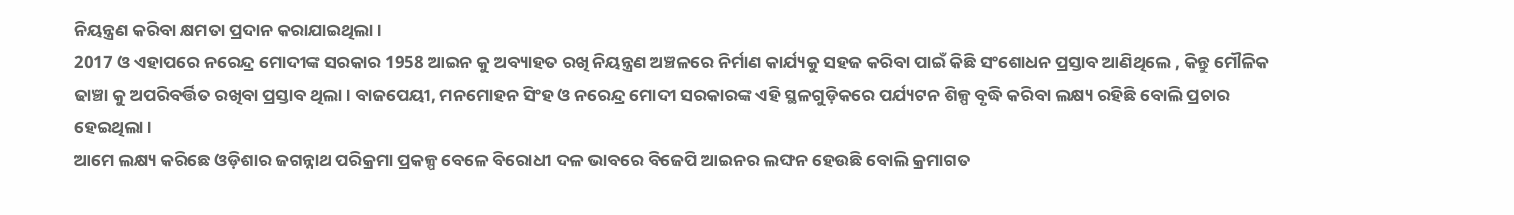ନିୟନ୍ତ୍ରଣ କରିବା କ୍ଷମତା ପ୍ରଦାନ କରାଯାଇଥିଲା ।
2017 ଓ ଏହାପରେ ନରେନ୍ଦ୍ର ମୋଦୀଙ୍କ ସରକାର 1958 ଆଇନ କୁ ଅବ୍ୟାହତ ରଖି ନିୟନ୍ତ୍ରଣ ଅଞ୍ଚଳରେ ନିର୍ମାଣ କାର୍ଯ୍ୟକୁ ସହଜ କରିବା ପାଇଁ କିଛି ସଂଶୋଧନ ପ୍ରସ୍ତାବ ଆଣିଥିଲେ , କିନ୍ତୁ ମୌଳିକ ଢାଞ୍ଚା କୁ ଅପରିବର୍ତ୍ତିତ ରଖିବା ପ୍ରସ୍ତାବ ଥିଲା । ବାଜପେୟୀ, ମନମୋହନ ସିଂହ ଓ ନରେନ୍ଦ୍ର ମୋଦୀ ସରକାରଙ୍କ ଏହି ସ୍ଥଳଗୁଡ଼ିକରେ ପର୍ଯ୍ୟଟନ ଶିଳ୍ପ ବୃଦ୍ଧି କରିବା ଲକ୍ଷ୍ୟ ରହିଛି ବୋଲି ପ୍ରଚାର ହେଇଥିଲା ।
ଆମେ ଲକ୍ଷ୍ୟ କରିଛେ ଓଡ଼ିଶାର ଜଗନ୍ନାଥ ପରିକ୍ରମା ପ୍ରକଳ୍ପ ବେଳେ ବିରୋଧୀ ଦଳ ଭାବରେ ବିଜେପି ଆଇନର ଲଙ୍ଘନ ହେଉଛି ବୋଲି କ୍ରମାଗତ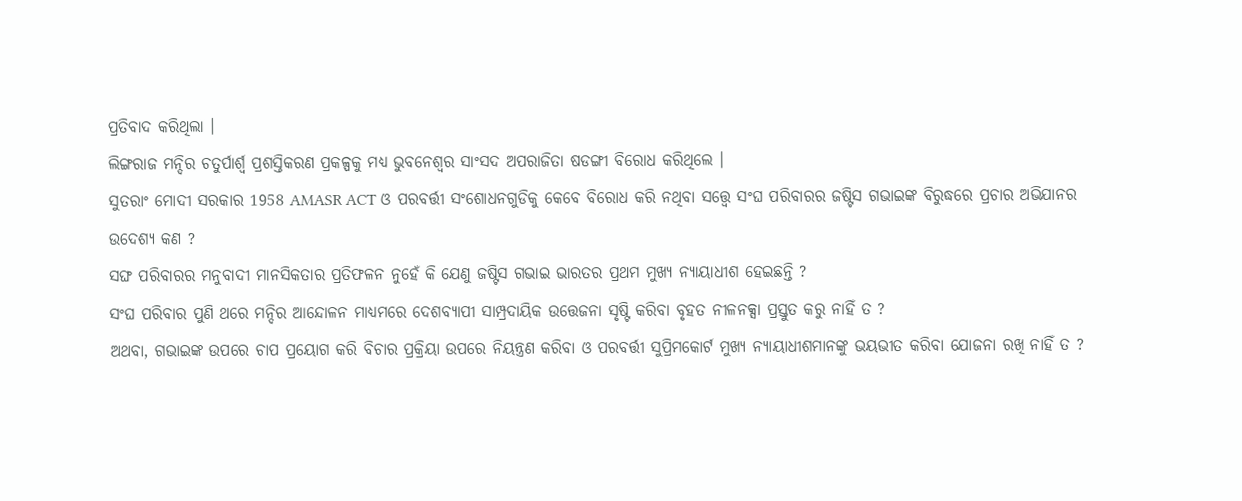ପ୍ରତିବାଦ କରିଥିଲା ।
ଲିଙ୍ଗରାଜ ମନ୍ଦିର ଚତୁର୍ପାର୍ଶ୍ବ ପ୍ରଶସ୍ତିକରଣ ପ୍ରକଳ୍ପକୁ ମଧ୍ୟ ଭୁବନେଶ୍ୱର ସାଂସଦ ଅପରାଜିତା ଷଡଙ୍ଗୀ ବିରୋଧ କରିଥିଲେ ।
ସୁତରାଂ ମୋଦୀ ସରକାର 1958 AMASR ACT ଓ ପରବର୍ତ୍ତୀ ସଂଶୋଧନଗୁଡିକୁ କେବେ ବିରୋଧ କରି ନଥିବା ସତ୍ତ୍ୱେ ସଂଘ ପରିବାରର ଜଷ୍ଟିସ ଗଭାଇଙ୍କ ବିରୁଦ୍ଧରେ ପ୍ରଚାର ଅଭିଯାନର ଉଦେଶ୍ୟ କଣ ?
ସଙ୍ଘ ପରିବାରର ମନୁବାଦୀ ମାନସିକତାର ପ୍ରତିଫଳନ ନୁହେଁ କି ଯେଣୁ ଜଷ୍ଟିସ ଗଭାଇ ଭାରତର ପ୍ରଥମ ମୁଖ୍ୟ ନ୍ୟାୟାଧୀଶ ହେଇଛନ୍ତି ?
ସଂଘ ପରିବାର ପୁଣି ଥରେ ମନ୍ଦିର ଆନ୍ଦୋଳନ ମାଧ୍ୟମରେ ଦେଶବ୍ୟାପୀ ସାମ୍ପ୍ରଦାୟିକ ଉତ୍ତେଜନା ସୃଷ୍ଟି କରିବା ବୃହତ ନୀଳନକ୍ସା ପ୍ରସ୍ତୁତ କରୁ ନାହିଁ ତ ?
ଅଥବା, ଗଭାଇଙ୍କ ଉପରେ ଚାପ ପ୍ରୟୋଗ କରି ବିଚାର ପ୍ରକ୍ରିୟା ଉପରେ ନିୟନ୍ତ୍ରଣ କରିବା ଓ ପରବର୍ତ୍ତୀ ସୁପ୍ରିମକୋର୍ଟ ମୁଖ୍ୟ ନ୍ୟାୟାଧୀଶମାନଙ୍କୁ ଭୟଭୀତ କରିବା ଯୋଜନା ରଖି ନାହିଁ ତ ?